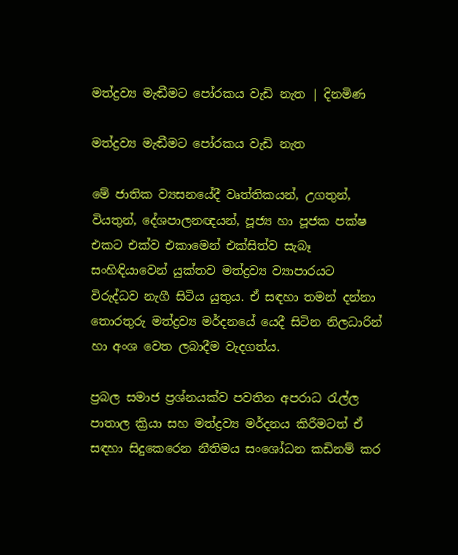මත්ද්‍රව්‍ය මැඬීමට පෝරකය වැඩි නැත | දිනමිණ

මත්ද්‍රව්‍ය මැඬීමට පෝරකය වැඩි නැත

මේ ජාතික ව්‍යසනයේදී වෘත්තිකයන්, උගතුන්, වියතුන්, දේශපාලනඥයන්, පූජ්‍ය හා පූජක පක්ෂ එකට එක්ව එකාමෙන් එක්සිත්ව සැබෑ සංහිඳියාවෙන් යුක්තව මත්ද්‍රව්‍ය ව්‍යාපාරයට විරුද්ධව නැගී සිටිය යුතුය. ඒ සඳහා තමන් දන්නා තොරතුරු මත්ද්‍රව්‍ය මර්දනයේ යෙදී සිටින නිලධාරින් හා අංශ වෙත ලබාදීම වැදගත්ය.

ප්‍රබල සමාජ ප්‍රශ්නයක්ව පවතින අපරාධ රැල්ල පාතාල ක්‍රියා සහ මත්ද්‍රව්‍ය මර්දනය කිරීමටත් ඒ සඳහා සිදුකෙරෙන නීතිමය සංශෝධන කඩිනම් කර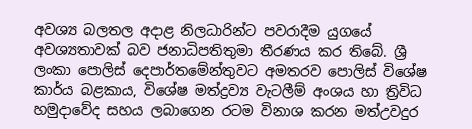අවශ්‍ය බලතල අදාළ නිලධාරින්ට පවරාදීම යුගයේ අවශ්‍යතාවක් බව ජනාධිපතිතුමා තීරණය කර තිබේ. ශ්‍රී ලංකා පොලිස් දෙපාර්තමේන්තුවට අමතරව පොලිස් විශේෂ කාර්ය බළකාය, විශේෂ මත්ද්‍රව්‍ය වැටලීම් අංශය හා ත්‍රිවිධ හමුදාවේද සහය ලබාගෙන රටම විනාශ කරන මත්උවදුර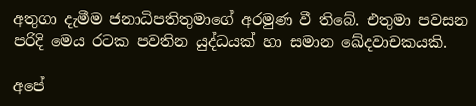අතුගා දැමීම ජනාධිපතිතුමාගේ අරමුණ වී තිබේ. එතුමා පවසන පරිදි මෙය රටක පවතින යුද්ධයක් හා සමාන ඛේදවාචකයකි.

අපේ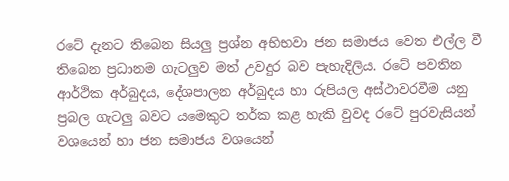රටේ දැනට තිබෙන සියලු ප්‍රශ්න අභිභවා ජන සමාජය වෙත එල්ල වී තිබෙන ප්‍රධානම ගැටලුව මත් උවදුර බව පැහැදිලිය. රටේ පවතින ආර්ථික අර්බුදය, දේශපාලන අර්බුදය හා රුපියල අස්ථාවරවීම යනු ප්‍රබල ගැටලු බවට යමෙකුට තර්ක කළ හැකි වුවද රටේ පුරවැසියන් වශයෙන් හා ජන සමාජය වශයෙන්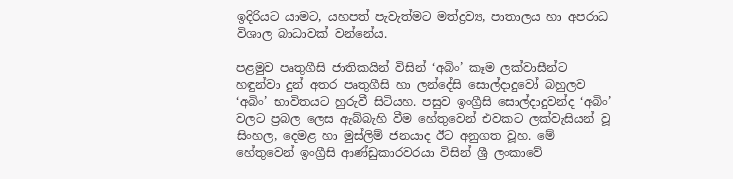ඉදිරියට යාමට, යහපත් පැවැත්මට මත්ද්‍රව්‍ය, පාතාලය හා අපරාධ විශාල බාධාවක් වන්නේය.

පළමුව පෘතුගීසි ජාතිකයින් විසින් ‘අබිං’ කෑම ලක්වාසීන්ට හඳුන්වා දුන් අතර පෘතුගීසි හා ලන්දේසි සොල්දාදුවෝ බහුලව ‘අබිං’ භාවිතයට හුරුවී සිටියහ. පසුව ඉංග්‍රීසි සොල්දාදුවන්ද ‘අබිං’ වලට ප්‍රබල ලෙස ඇබ්බැහි වීම හේතුවෙන් එවකට ලක්වැසියන් වූ සිංහල, දෙමළ හා මුස්ලිම් ජනයාද ඊට අනුගත වූහ. මේ හේතුවෙන් ඉංග්‍රීසි ආණ්ඩුකාරවරයා විසින් ශ්‍රී ලංකාවේ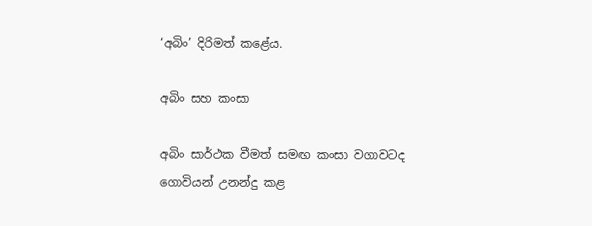‘අබිං’ දිරිමත් කළේය.

අබිං සහ කංසා

අබිං සාර්ථක වීමත් සමඟ කංසා වගාවටද ගොවියන් උනන්දු කළ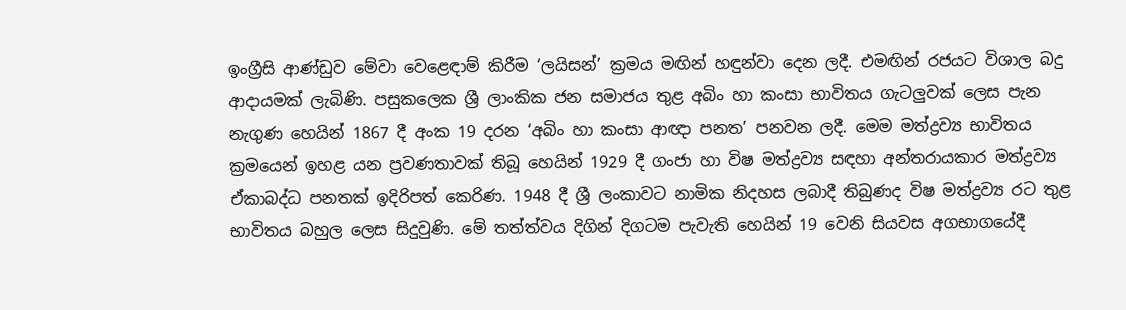ඉංග්‍රීසි ආණ්ඩුව මේවා වෙළෙඳාම් කිරීම ‘ලයිසන්’ ක්‍රමය මඟින් හඳුන්වා දෙන ලදී. එමඟින් රජයට විශාල බදු ආදායමක් ලැබිණි. පසුකලෙක ශ්‍රී ලාංකික ජන සමාජය තුළ අබිං හා කංසා භාවිතය ගැටලුවක් ලෙස පැන නැගුණ හෙයින් 1867 දී අංක 19 දරන ‘අබිං හා කංසා ආඥා පනත’ පනවන ලදී. මෙම මත්ද්‍රව්‍ය භාවිතය ක්‍රමයෙන් ඉහළ යන ප්‍රවණතාවක් තිබූ හෙයින් 1929 දී ගංජා හා විෂ මත්ද්‍රව්‍ය සඳහා අන්තරායකාර මත්ද්‍රව්‍ය ඒකාබද්ධ පනතක් ඉදිරිපත් කෙරිණ. 1948 දී ශ්‍රී ලංකාවට නාමික නිදහස ලබාදී තිබුණද විෂ මත්ද්‍රව්‍ය රට තුළ භාවිතය බහුල ලෙස සිදුවුණි. මේ තත්ත්වය දිගින් දිගටම පැවැති හෙයින් 19 වෙනි සියවස අගභාගයේදී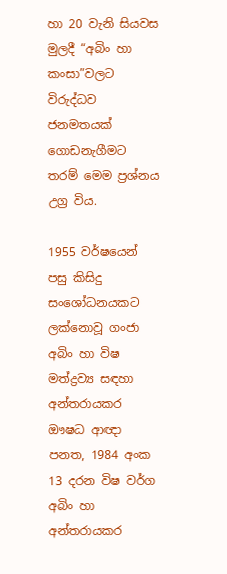හා 20 වැනි සියවස මුලදී “අබිං හා කංසා”වලට විරුද්ධව ජනමතයක් ගොඩනැගීමට තරම් මෙම ප්‍රශ්නය උග්‍ර විය.

1955 වර්ෂයෙන් පසු කිසිදු සංශෝධනයකට ලක්නොවූ ගංජා අබිං හා විෂ මත්ද්‍රව්‍ය සඳහා අන්තරායකර ඖෂධ ආඥා පනත, 1984 අංක 13 දරන විෂ වර්ග අබිං හා අන්තරායකර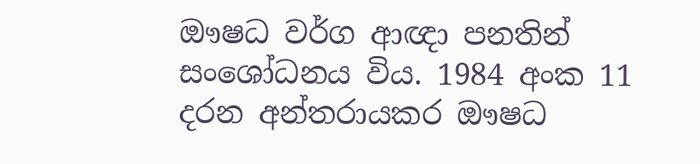ඖෂධ වර්ග ආඥා පනතින් සංශෝධනය විය. 1984 අංක 11 දරන අන්තරායකර ඖෂධ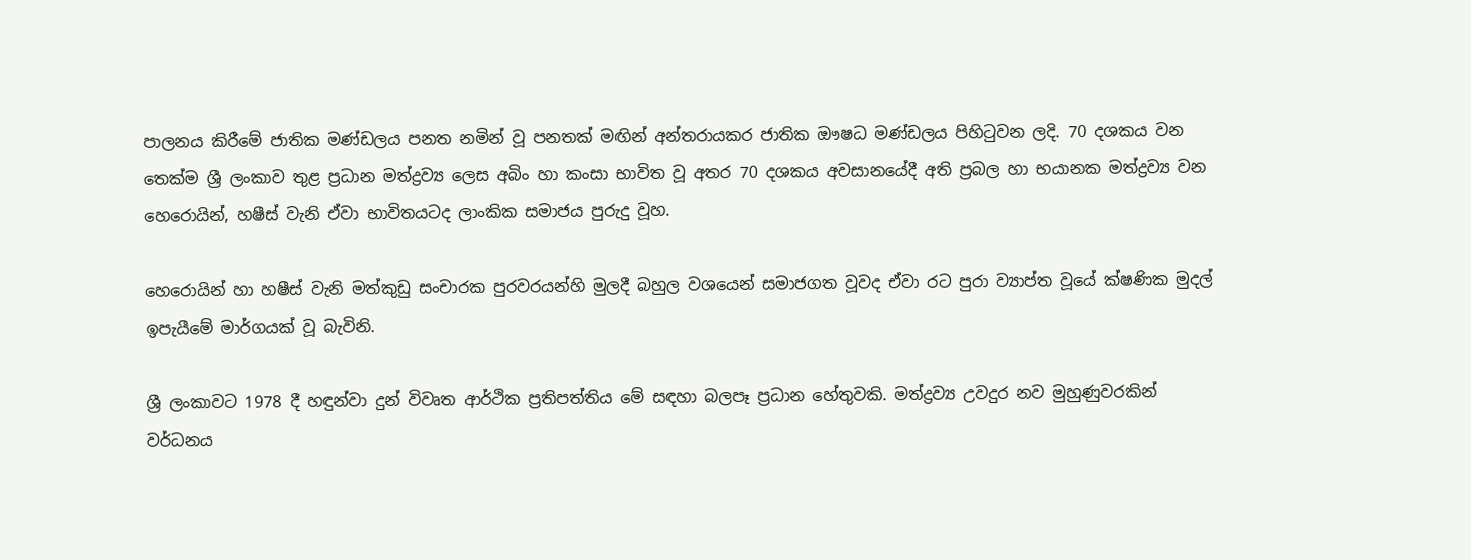පාලනය කිරීමේ ජාතික මණ්ඩලය පනත නමින් වූ පනතක් මඟින් අන්තරායකර ජාතික ඖෂධ මණ්ඩලය පිහිටුවන ලදි. 70 දශකය වන තෙක්ම ශ්‍රී ලංකාව තුළ ප්‍රධාන මත්ද්‍රව්‍ය ලෙස අබිං හා කංසා භාවිත වූ අතර 70 දශකය අවසානයේදී අති ප්‍රබල හා භයානක මත්ද්‍රව්‍ය වන හෙරොයින්, හෂීස් වැනි ඒවා භාවිතයටද ලාංකික සමාජය පුරුදු වූහ.

හෙරොයින් හා හෂීස් වැනි මත්කුඩු සංචාරක පුරවරයන්හි මුලදී බහුල වශයෙන් සමාජගත වූවද ඒවා රට පුරා ව්‍යාප්ත වූයේ ක්ෂණික මුදල් ඉපැයීමේ මාර්ගයක් වූ බැවිනි.

ශ්‍රී ලංකාවට 1978 දී හඳුන්වා දුන් විවෘත ආර්ථික ප්‍රතිපත්තිය මේ සඳහා බලපෑ ප්‍රධාන හේතුවකි. මත්ද්‍රව්‍ය උවදුර නව මුහුණුවරකින් වර්ධනය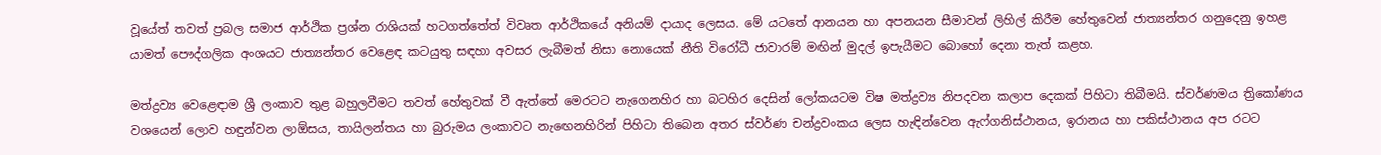වූයේත් තවත් ප්‍රබල සමාජ ආර්ථික ප්‍රශ්න රාශියක් හටගත්තේත් විවෘත ආර්ථිකයේ අනියම් දායාද ලෙසය. මේ යටතේ ආනයන හා අපනයන සීමාවන් ලිහිල් කිරීම හේතුවෙන් ජාත්‍යන්තර ගනුදෙනු ඉහළ යාමත් පෞද්ගලික අංශයට ජාත්‍යන්තර වෙළෙඳ කටයුතු සඳහා අවසර ලැබීමත් නිසා නොයෙක් නීති විරෝධී ජාවාරම් මඟින් මුදල් ඉපැයීමට බොහෝ දෙනා තැත් කළහ.

මත්ද්‍රව්‍ය වෙළෙඳාම ශ්‍රී ලංකාව තුළ බහුලවීමට තවත් හේතුවක් වී ඇත්තේ මෙරටට නැගෙනහිර හා බටහිර දෙසින් ලෝකයටම විෂ මත්ද්‍රව්‍ය නිපදවන කලාප දෙකක් පිහිටා තිබීමයි. ස්වර්ණමය ත්‍රිකෝණය වශයෙන් ලොව හඳුන්වන ලාඕසය, තායිලන්තය හා බුරුමය ලංකාවට නැ‍ඟෙනහිරින් පිහිටා තිබෙන අතර ස්වර්ණ චන්ද්‍රවංකය ලෙස හැඳින්වෙන ඇෆ්ගනිස්ථානය, ඉරානය හා පකිස්ථානය අප රටට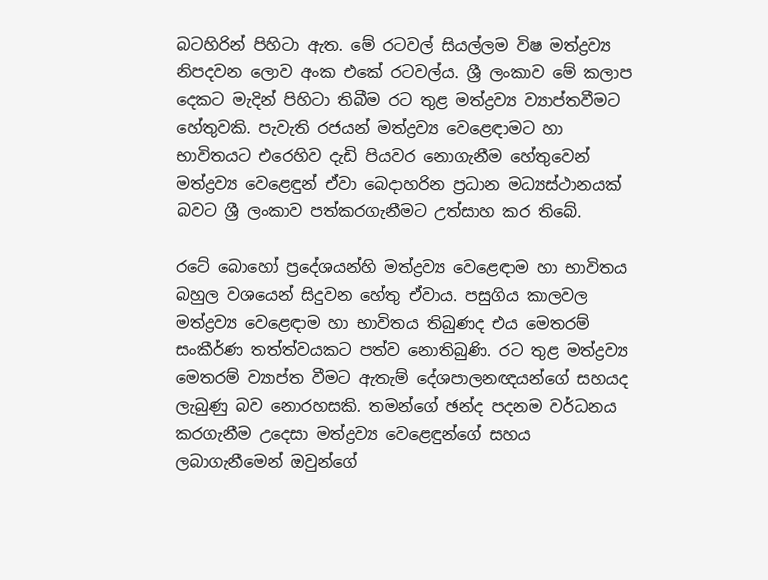බටහිරින් පිහිටා ඇත. මේ රටවල් සියල්ලම විෂ මත්ද්‍රව්‍ය නිපදවන ලොව අංක එකේ රටවල්ය. ශ්‍රී ලංකාව මේ කලාප දෙකට මැදින් පිහිටා තිබීම රට තුළ මත්ද්‍රව්‍ය ව්‍යාප්තවීමට හේතුවකි. පැවැති රජයන් මත්ද්‍රව්‍ය වෙළෙඳාමට හා භාවිතයට එරෙහිව දැඩි පියවර නොගැනීම හේතුවෙන් මත්ද්‍රව්‍ය වෙළෙඳුන් ඒවා බෙදාහරින ප්‍රධාන මධ්‍යස්ථානයක් බවට ශ්‍රී ලංකාව පත්කරගැනීමට උත්සාහ කර තිබේ.

රටේ බොහෝ ප්‍රදේශයන්හි මත්ද්‍රව්‍ය වෙළෙඳාම හා භාවිතය බහුල වශයෙන් සිදුවන හේතු ඒවාය. පසුගිය කාලවල මත්ද්‍රව්‍ය වෙළෙඳාම හා භාවිතය තිබුණද එය මෙතරම් සංකීර්ණ තත්ත්වයකට පත්ව නොතිබුණි. රට තුළ මත්ද්‍රව්‍ය මෙතරම් ව්‍යාප්ත වීමට ඇතැම් දේශපාලනඥයන්ගේ සහයද ලැබුණු බව නොරහසකි. තමන්ගේ ඡන්ද පදනම වර්ධනය කරගැනීම උදෙසා මත්ද්‍රව්‍ය වෙළෙඳුන්ගේ සහය ලබාගැනීමෙන් ඔවුන්ගේ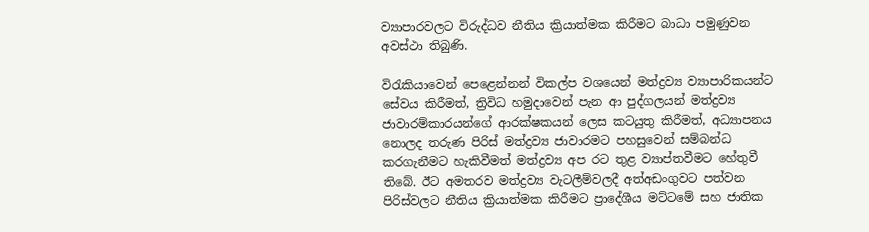ව්‍යාපාරවලට විරුද්ධව නීතිය ක්‍රියාත්මක කිරීමට බාධා පමුණුවන අවස්ථා තිබුණි.

විරැකියාවෙන් පෙළෙන්නන් විකල්ප වශයෙන් මත්ද්‍රව්‍ය ව්‍යාපාරිකයන්ට සේවය කිරීමත්, ත්‍රිවිධ හමුදාවෙන් පැන ආ පුද්ගලයන් මත්ද්‍රව්‍ය ජාවාරම්කාරයන්ගේ ආරක්ෂකයන් ලෙස කටයුතු කිරීමත්, අධ්‍යාපනය නොලද තරුණ පිරිස් මත්ද්‍රව්‍ය ජාවාරමට පහසුවෙන් සම්බන්ධ කරගැනීමට හැකිවීමත් මත්ද්‍රව්‍ය අප රට තුළ ව්‍යාප්තවීමට හේතුවී තිබේ. ඊට අමතරව මත්ද්‍රව්‍ය වැටලීම්වලදී අත්අඩංගුවට පත්වන පිරිස්වලට නීතිය ක්‍රියාත්මක කිරීමට ප්‍රාදේශීය මට්ටමේ සහ ජාතික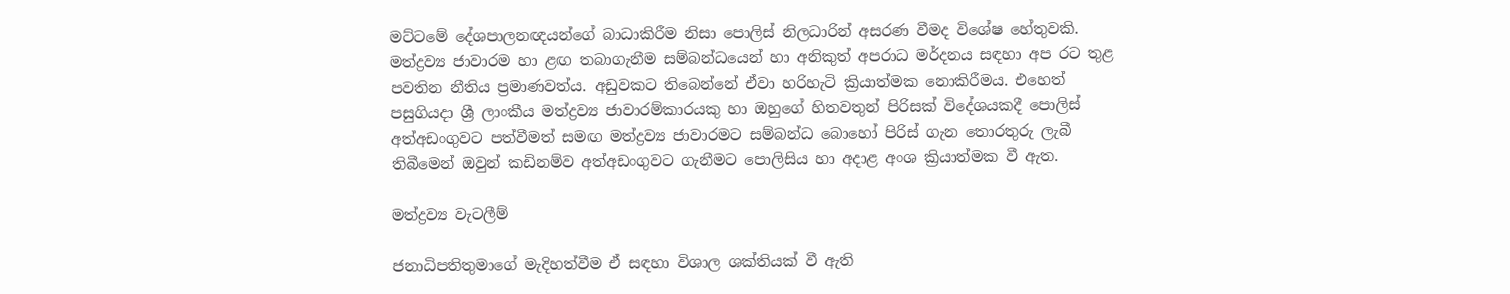මට්ටමේ දේශපාලනඥයන්ගේ බාධාකිරීම නිසා පොලිස් නිලධාරින් අසරණ වීමද විශේෂ හේතුවකි. මත්ද්‍රව්‍ය ජාවාරම හා ළඟ තබාගැනීම සම්බන්ධයෙන් හා අනිකුත් අපරාධ මර්දනය සඳහා අප රට තුළ පවතින නීතිය ප්‍රමාණවත්ය. අඩුවකට තිබෙන්නේ ඒවා හරිහැටි ක්‍රියාත්මක නොකිරීමය. එහෙත් පසුගියදා ශ්‍රී ලාංකීය මත්ද්‍රව්‍ය ජාවාරම්කාරයකු හා ඔහුගේ හිතවතුන් පිරිසක් විදේශයකදී පොලිස් අත්අඩංගුවට පත්වීමත් සමඟ මත්ද්‍රව්‍ය ජාවාරමට සම්බන්ධ බොහෝ පිරිස් ගැන තොරතුරු ලැබී තිබීමෙන් ඔවුන් කඩිනම්ව අත්අඩංගුවට ගැනීමට පොලිසිය හා අදාළ අංශ ක්‍රියාත්මක වී ඇත.

මත්ද්‍රව්‍ය වැටලීම්

ජනාධිපතිතුමාගේ මැදිහත්වීම ඒ සඳහා විශාල ශක්තියක් වී ඇති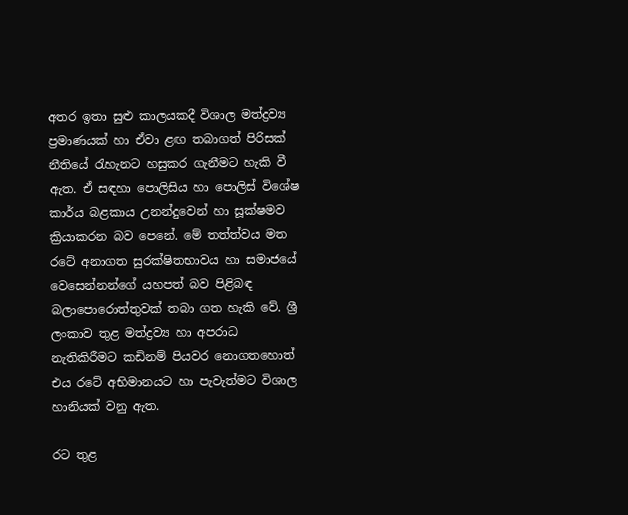අතර ඉතා සුළු කාලයකදී විශාල මත්ද්‍රව්‍ය ප්‍රමාණයක් හා ඒවා ළඟ තබාගත් පිරිසක් නීතියේ රැහැනට හසුකර ගැනීමට හැකි වී ඇත. ඒ සඳහා පොලිසිය හා පොලිස් විශේෂ කාර්ය බළකාය උනන්දුවෙන් හා සූක්ෂමව ක්‍රියාකරන බව පෙනේ. මේ තත්ත්වය මත රටේ අනාගත සුරක්ෂිතභාවය හා සමාජයේ වෙසෙන්නන්ගේ යහපත් බව පිළිබඳ බලාපොරොත්තුවක් තබා ගත හැකි වේ. ශ්‍රී ලංකාව තුළ මත්ද්‍රව්‍ය හා අපරාධ නැතිකිරීමට කඩිනම් පියවර නොගතහොත් එය රටේ අභිමානයට හා පැවැත්මට විශාල හානියක් වනු ඇත.

රට තුළ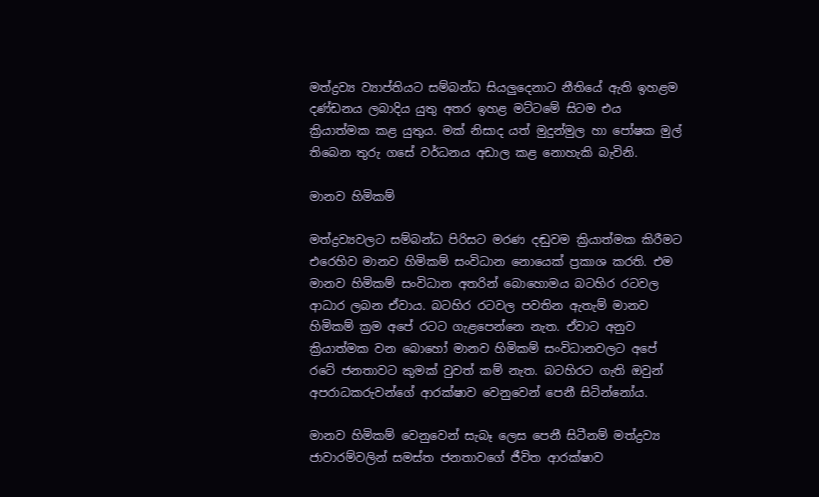මත්ද්‍රව්‍ය ව්‍යාප්තියට සම්බන්ධ සියලුදෙනාට නීතියේ ඇති ඉහළම දණ්ඩනය ලබාදිය යුතු අතර ඉහළ මට්ටමේ සිටම එය ක්‍රියාත්මක කළ යුතුය. මක් නිසාද යත් මුදුන්මුල හා පෝෂක මුල් තිබෙන තුරු ගසේ වර්ධනය අඩාල කළ නොහැකි බැවිනි.

මානව හිමිකම්

මත්ද්‍රව්‍යවලට සම්බන්ධ පිරිසට මරණ දඬුවම ක්‍රියාත්මක කිරීමට එරෙහිව මානව හිමිකම් සංවිධාන නොයෙක් ප්‍රකාශ කරති. එම මානව හිමිකම් සංවිධාන අතරින් බොහොමය බටහිර රටවල ආධාර ලබන ඒවාය. බටහිර රටවල පවතින ඇතැම් මානව හිමිකම් ක්‍රම අපේ රටට ගැළපෙන්නෙ නැත. ඒවාට අනුව ක්‍රියාත්මක වන බොහෝ මානව හිමිකම් සංවිධානවලට අපේ රටේ ජනතාවට කුමක් වුවත් කම් නැත. බටහිරට ගැති ඔවුන් අපරාධකරුවන්ගේ ආරක්ෂාව වෙනුවෙන් පෙනී සිටින්නෝය.

මානව හිමිකම් වෙනුවෙන් සැබෑ ලෙස පෙනී සිටීනම් මත්ද්‍රව්‍ය ජාවාරම්වලින් සමස්ත ජනතාවගේ ජීවිත ආරක්ෂාව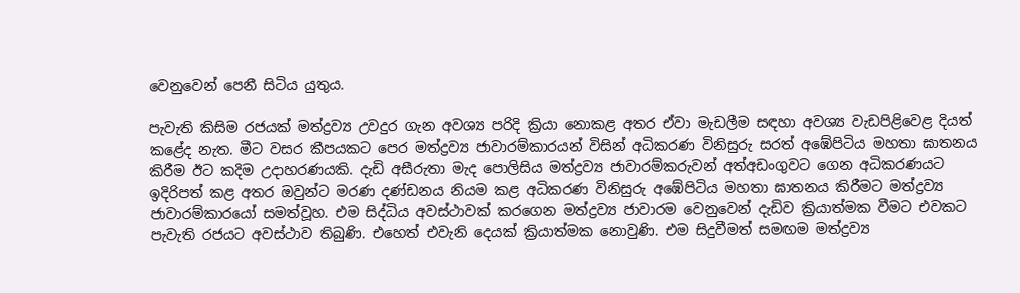වෙනුවෙන් පෙනී සිටිය යුතුය.

පැවැති කිසිම රජයක් මත්ද්‍රව්‍ය උවදුර ගැන අවශ්‍ය පරිදි ක්‍රියා නොකළ අතර ඒවා මැඩලීම සඳහා අවශ්‍ය වැඩපිළිවෙළ දියත් කළේද නැත. මීට වසර කීපයකට පෙර මත්ද්‍රව්‍ය ජාවාරම්කාරයන් විසින් අධිකරණ විනිසුරු සරත් අඹේපිටිය මහතා ඝාතනය කිරීම ඊට කදිම උදාහරණයකි. දැඩි අසීරුතා මැද පොලිසිය මත්ද්‍රව්‍ය ජාවාරම්කරුවන් අත්අඩංගුවට ගෙන අධිකරණයට ඉදිරිපත් කළ අතර ඔවුන්ට මරණ දණ්ඩනය නියම කළ අධිකරණ විනිසුරු අඹේපිටිය මහතා ඝාතනය කිරීමට මත්ද්‍රව්‍ය ජාවාරම්කාරයෝ සමත්වූහ. එම සිද්ධිය අවස්ථාවක් කරගෙන මත්ද්‍රව්‍ය ජාවාරම වෙනුවෙන් දැඩිව ක්‍රියාත්මක වීමට එවකට පැවැති රජයට අවස්ථාව තිබුණි. එහෙත් එවැනි දෙයක් ක්‍රියාත්මක නොවුණි. එම සිදුවීමත් සමඟම මත්ද්‍රව්‍ය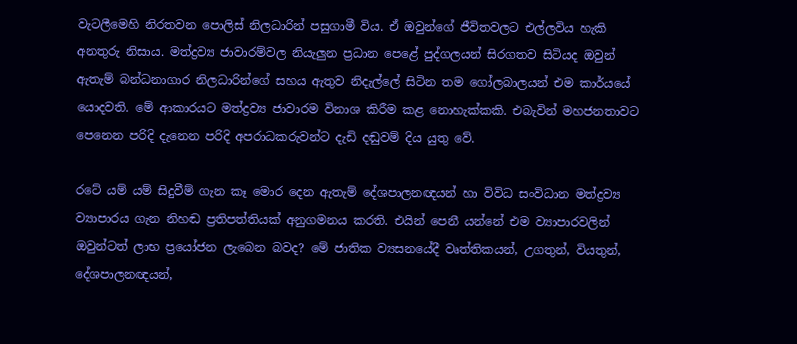වැටලීමෙහි නිරතවන පොලිස් නිලධාරින් පසුගාමී විය. ඒ ඔවුන්ගේ ජීවිතවලට එල්ලවිය හැකි අනතුරු නිසාය. මත්ද්‍රව්‍ය ජාවාරම්වල නියැලුන ප්‍රධාන පෙළේ පුද්ගලයන් සිරගතව සිටියද ඔවුන් ඇතැම් බන්ධනාගාර නිලධාරින්ගේ සහය ඇතුව නිදැල්ලේ සිටින තම ගෝලබාලයන් එම කාර්යයේ යොදවති. මේ ආකාරයට මත්ද්‍රව්‍ය ජාවාරම විනාශ කිරීම කළ නොහැක්කකි. එබැවින් මහජනතාවට පෙනෙන පරිදි දැනෙන පරිදි අපරාධකරුවන්ට දැඩි දඬුවම් දිය යුතු වේ.

රටේ යම් යම් සිදුවීම් ගැන කෑ මොර දෙන ඇතැම් දේශපාලනඥයන් හා විවිධ සංවිධාන මත්ද්‍රව්‍ය ව්‍යාපාරය ගැන නිහඬ ප්‍රතිපත්තියක් අනුගමනය කරති. එයින් පෙනී යන්නේ එම ව්‍යාපාරවලින් ඔවුන්ටත් ලාභ ප්‍රයෝජන ලැබෙන බවද? මේ ජාතික ව්‍යසනයේදී වෘත්තිකයන්, උගතුන්, වියතුන්, දේශපාලනඥයන්,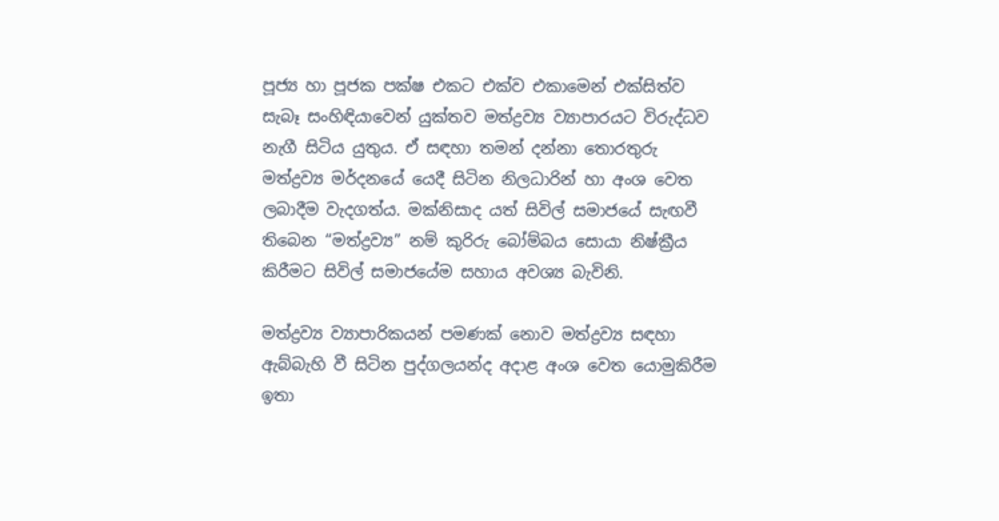පූජ්‍ය හා පූජක පක්ෂ එකට එක්ව එකාමෙන් එක්සිත්ව සැබෑ සංහිඳියාවෙන් යුක්තව මත්ද්‍රව්‍ය ව්‍යාපාරයට විරුද්ධව නැගී සිටිය යුතුය. ඒ සඳහා තමන් දන්නා තොරතුරු මත්ද්‍රව්‍ය මර්දනයේ යෙදී සිටින නිලධාරින් හා අංශ වෙත ලබාදීම වැදගත්ය. මක්නිසාද යත් සිවිල් සමාජයේ සැඟවී තිබෙන “මත්ද්‍රව්‍ය” නම් කුරිරු බෝම්බය සොයා නිෂ්ක්‍රීය කිරීමට සිවිල් සමාජයේම සහාය අවශ්‍ය බැවිනි.

මත්ද්‍රව්‍ය ව්‍යාපාරිකයන් පමණක් නොව මත්ද්‍රව්‍ය සඳහා ඇබ්බැහි වී සිටින පුද්ගලයන්ද අදාළ අංශ වෙත යොමුකිරීම ඉතා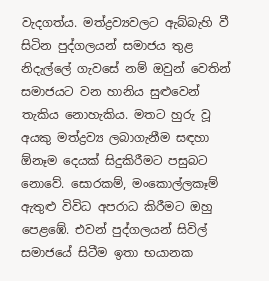වැදගත්ය. මත්ද්‍රව්‍යවලට ඇබ්බැහි වී සිටින පුද්ගලයන් සමාජය තුළ නිදැල්ලේ ගැවසේ නම් ඔවුන් වෙතින් සමාජයට වන හානිය සුළුවෙන් තැකිය නොහැකිය. මතට හුරු වූ අයකු මත්ද්‍රව්‍ය ලබාගැනීම සඳහා ඕනෑම දෙයක් සිදුකිරීමට පසුබට නොවේ. සොරකම්, මංකොල්ලකෑම් ඇතුළු විවිධ අපරාධ කිරීමට ඔහු පෙළඹේ. එවන් පුද්ගලයන් සිවිල් සමාජයේ සිටීම ඉතා භයානක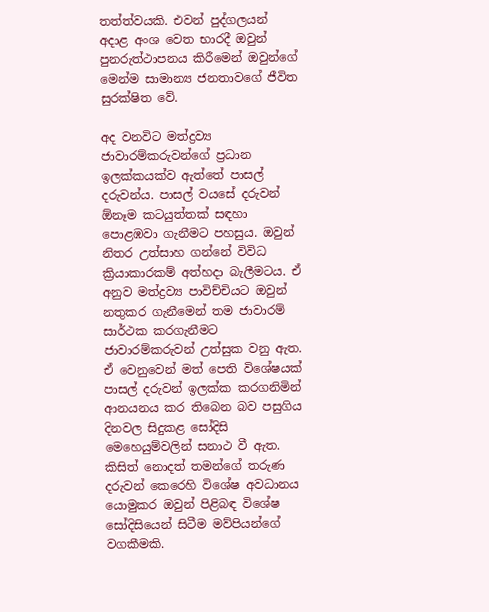තත්ත්වයකි. එවන් පුද්ගලයන් අදාළ අංශ වෙත භාරදී ඔවුන් පුනරුත්ථාපනය කිරීමෙන් ඔවුන්ගේ මෙන්ම සාමාන්‍ය ජනතාවගේ ජීවිත සුරක්ෂිත වේ.

අද වනවිට මත්ද්‍රව්‍ය ජාවාරම්කරුවන්ගේ ප්‍රධාන ඉලක්කයක්ව ඇත්තේ පාසල් දරුවන්ය. පාසල් වයසේ දරුවන් ඕනෑම කටයුත්තක් සඳහා පොළඹවා ගැනීමට පහසුය. ඔවුන් නිතර උත්සාහ ගන්නේ විවිධ ක්‍රියාකාරකම් අත්හදා බැලීමටය. ඒ අනුව මත්ද්‍රව්‍ය පාවිච්චියට ඔවුන් නතුකර ගැනීමෙන් තම ජාවාරම් සාර්ථක කරගැනීමට ජාවාරම්කරුවන් උත්සුක වනු ඇත. ඒ වෙනුවෙන් මත් පෙති විශේෂයක් පාසල් දරුවන් ඉලක්ක කරගනිමින් ආනයනය කර තිබෙන බව පසුගිය දිනවල සිදුකළ සෝදිසි මෙහෙයුම්වලින් සනාථ වී ඇත. කිසිත් නොදත් තමන්ගේ තරුණ දරුවන් කෙරෙහි විශේෂ අවධානය යොමුකර ඔවුන් පිළිබඳ විශේෂ සෝදිසියෙන් සිටීම මව්පියන්ගේ වගකීමකි.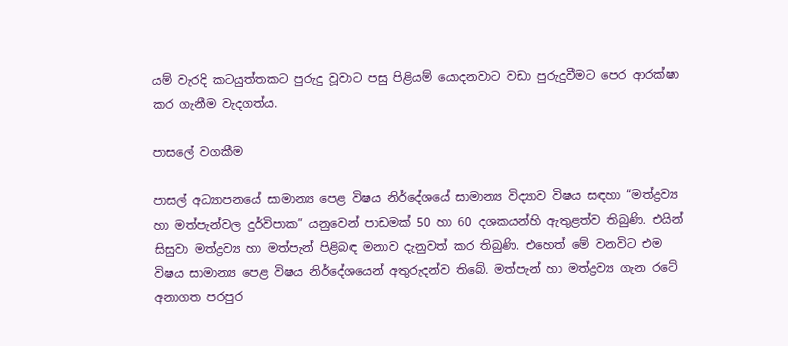යම් වැරදි කටයුත්තකට පුරුදු වූවාට පසු පිළියම් යොදනවාට වඩා පුරුදුවීමට පෙර ආරක්ෂා කර ගැනීම වැදගත්ය.

පාසලේ වගකීම

පාසල් අධ්‍යාපනයේ සාමාන්‍ය පෙළ විෂය නිර්දේශයේ සාමාන්‍ය විද්‍යාව විෂය සඳහා “මත්ද්‍රව්‍ය හා මත්පැන්වල දුර්විපාක” යනුවෙන් පාඩමක් 50 හා 60 දශකයන්හි ඇතුළත්ව තිබුණි. එයින් සිසුවා මත්ද්‍රව්‍ය හා මත්පැන් පිළිබඳ මනාව දැනුවත් කර තිබුණි. එහෙත් මේ වනවිට එම විෂය සාමාන්‍ය පෙළ විෂය නිර්දේශයෙන් අතුරුදන්ව තිබේ. මත්පැන් හා මත්ද්‍රව්‍ය ගැන රටේ අනාගත පරපුර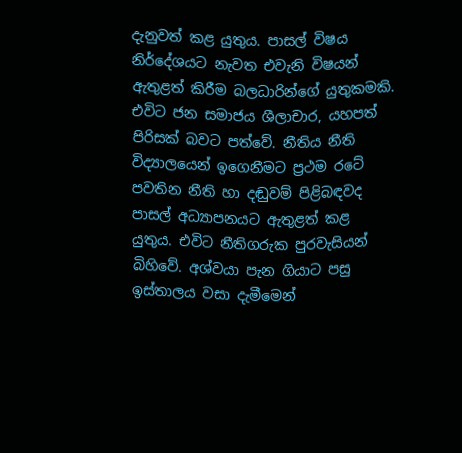දැනුවත් කළ යුතුය. පාසල් විෂය නිර්දේශයට නැවත එවැනි විෂයන් ඇතුළත් කිරීම බලධාරින්ගේ යුතුකමකි. එවිට ජන සමාජය ශීලාචාර, යහපත් පිරිසක් බවට පත්වේ. නීතිය නීති විද්‍යාලයෙන් ඉගෙනීමට ප්‍රථම රටේ පවතින නීති හා දඬුවම් පිළිබඳවද පාසල් අධ්‍යාපනයට ඇතුළත් කළ යුතුය. එවිට නීතිගරුක පුරවැසියන් බිහිවේ. අශ්වයා පැන ගියාට පසු ඉස්තාලය වසා දැමීමෙන්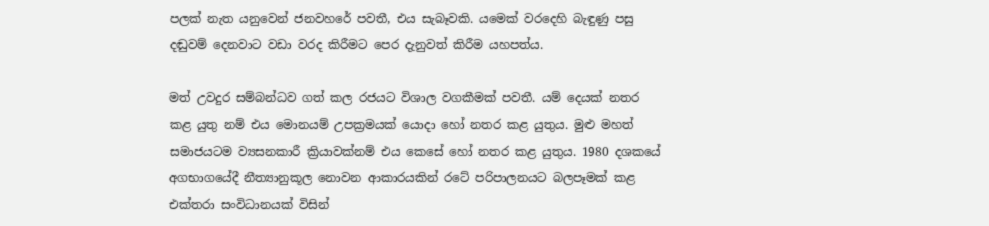පලක් නැත යනුවෙන් ජනවහරේ පවතී, එය සැබෑවකි. යමෙක් වරදෙහි බැඳුණු පසු දඬුවම් දෙනවාට වඩා වරද කිරීමට පෙර දැනුවත් කිරීම යහපත්ය.

මත් උවදුර සම්බන්ධව ගත් කල රජයට විශාල වගකීමක් පවතී. යම් දෙයක් නතර කළ යුතු නම් එය මොනයම් උපක්‍රමයක් යොදා හෝ නතර කළ යුතුය. මුළු මහත් සමාජයටම ව්‍යසනකාරී ක්‍රියාවක්නම් එය කෙසේ හෝ නතර කළ යුතුය. 1980 දශකයේ අගභාගයේදී නීත්‍යානුකූල නොවන ආකාරයකින් රටේ පරිපාලනයට බලපෑමක් කළ එක්තරා සංවිධානයක් විසින්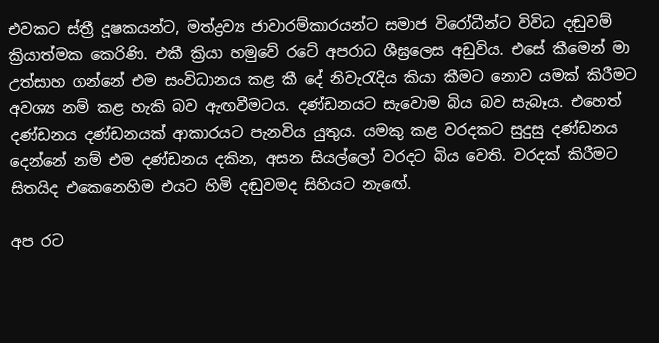එවකට ස්ත්‍රී දූෂකයන්ට, මත්ද්‍රව්‍ය ජාවාරම්කාරයන්ට සමාජ විරෝධීන්ට විවිධ දඬුවම් ක්‍රියාත්මක කෙරිණි. එකී ක්‍රියා හමුවේ රටේ අපරාධ ශීඝ්‍රලෙස අඩුවිය. එසේ කීමෙන් මා උත්සාහ ගන්නේ එම සංවිධානය කළ කී දේ නිවැරැදිය කියා කීමට නොව යමක් කිරීමට අවශ්‍ය නම් කළ හැකි බව ඇඟවීමටය. දණ්ඩනයට සැවොම බිය බව සැබෑය. එහෙත් දණ්ඩනය දණ්ඩනයක් ආකාරයට පැනවිය යුතුය. යමකු කළ වරදකට සුදුසු දණ්ඩනය දෙන්නේ නම් එම දණ්ඩනය දකින, අසන සියල්ලෝ වරදට බිය වෙති. වරදක් කිරීමට සිතයිද එකෙනෙහිම එයට හිමි දඬුවමද සිහියට නැ‍ඟේ.

අප රට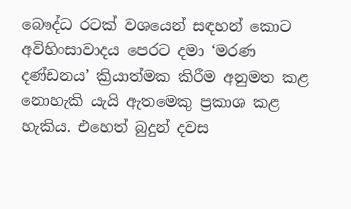බෞද්ධ රටක් වශයෙන් සඳහන් කොට අවිහිංසාවාදය පෙරට දමා ‘මරණ දණ්ඩනය’ ක්‍රියාත්මක කිරීම අනුමත කළ නොහැකි යැයි ඇතමෙකු ප්‍රකාශ කළ හැකිය. එහෙත් බුදුන් දවස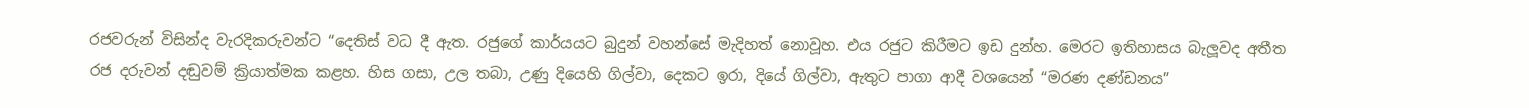රජවරුන් විසින්ද වැරදිකරුවන්ට “දෙතිස් වධ දී ඇත. රජුගේ කාර්යයට බුදුන් වහන්සේ මැදිහත් නොවූහ. එය රජුට කිරීමට ඉඩ දුන්හ. මෙරට ඉතිහාසය බැලූවද අතීත රජ දරුවන් දඬුවම් ක්‍රියාත්මක කළහ. හිස ගසා, උල තබා, උණු දියෙහි ගිල්වා, දෙකට ඉරා, දියේ ගිල්වා, ඇතුට පාගා ආදී වශයෙන් “මරණ දණ්ඩනය”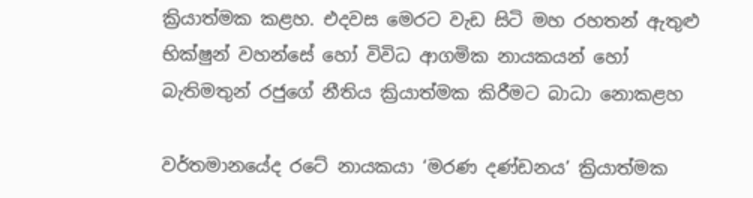ක්‍රියාත්මක කළහ. එදවස මෙරට වැඩ සිටි මහ රහතන් ඇතුළු භික්ෂුන් වහන්සේ හෝ විවිධ ආගමික නායකයන් හෝ බැතිමතුන් රජුගේ නීතිය ක්‍රියාත්මක කිරීමට බාධා නොකළහ

වර්තමානයේද රටේ නායකයා ‘මරණ දණ්ඩනය’ ක්‍රියාත්මක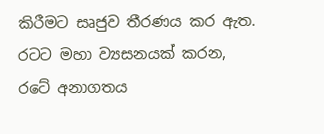කිරීමට සෘජුව තීරණය කර ඇත. රටට මහා ව්‍යසනයක් කරන, රටේ අනාගතය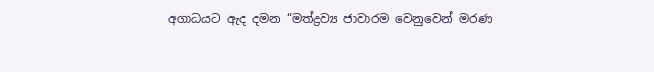අගාධයට ඇද දමන “මත්ද්‍රව්‍ය ජාවාරම වෙනුවෙන් මරණ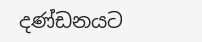දණ්ඩනයට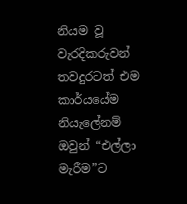නියම වූ වැරදිකරුවන් තවදුරටත් එම කාර්යයේම නියැලේනම් ඔවුන් “එල්ලා මැරීම”ට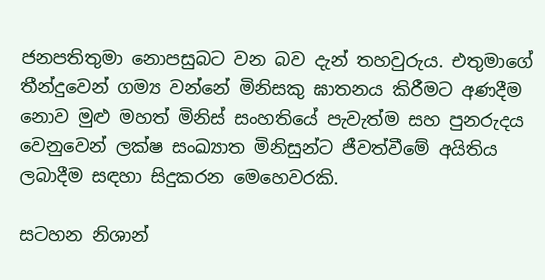ජනපතිතුමා නොපසුබට වන බව දැන් තහවුරුය. එතුමාගේ තීන්දුවෙන් ගම්‍ය වන්නේ මිනිසකු ඝාතනය කිරීමට අණදීම නොව මුළු මහත් මිනිස් සංහතියේ පැවැත්ම සහ පුනරුදය වෙනුවෙන් ලක්ෂ සංඛ්‍යාත මිනිසුන්ට ජීවත්වීමේ අයිතිය ලබාදීම සඳහා සිදුකරන ‍මෙහෙවරකි.

සටහන නිශාන්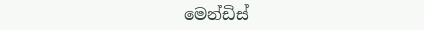මෙන්ඩිස්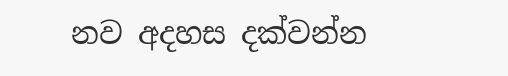නව අදහස දක්වන්න